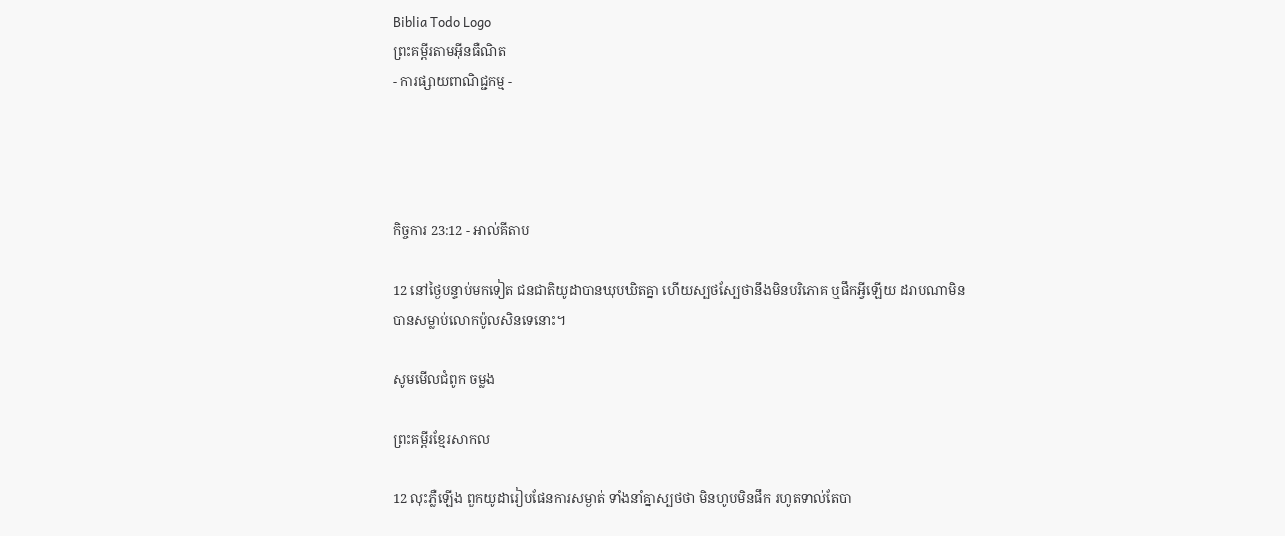Biblia Todo Logo
ព្រះគម្ពីរតាមអ៊ីនធឺណិត
- ការផ្សាយពាណិជ្ជកម្ម -




កិច្ចការ 23:12 - អាល់គីតាប

12 នៅថ្ងៃបន្ទាប់មកទៀត ជន‌ជាតិយូដាបានឃុប‌ឃិតគ្នា ហើយស្បថ‌ស្បែថានឹងមិនបរិភោគ ឬផឹកអ្វីឡើយ ដរាបណាមិនបានសម្លាប់លោកប៉ូលសិនទេនោះ។

សូមមើលជំពូក ចម្លង

ព្រះគម្ពីរខ្មែរសាកល

12 លុះភ្លឺឡើង ពួកយូដារៀបផែនការសម្ងាត់ ទាំងនាំគ្នាស្បថថា មិនហូបមិនផឹក រហូតទាល់តែបា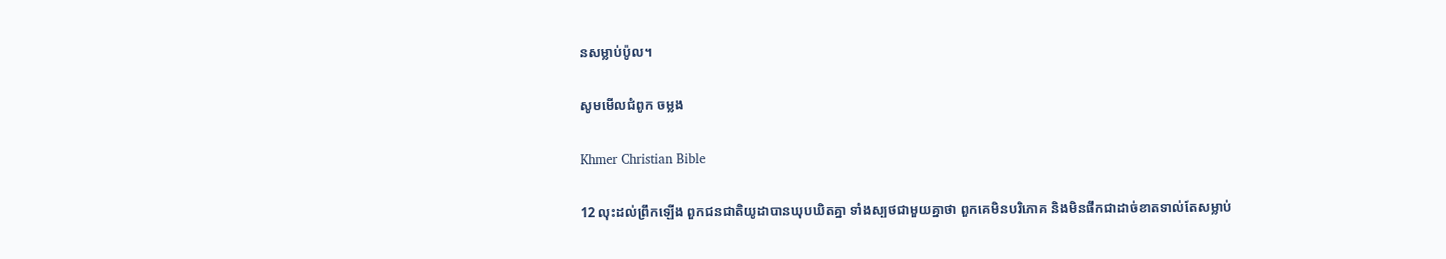នសម្លាប់ប៉ូល។

សូមមើលជំពូក ចម្លង

Khmer Christian Bible

12 លុះដល់ព្រឹកឡើង ពួកជនជាតិយូដាបានឃុបឃិតគ្នា ទាំងស្បថជាមួយគ្នាថា ពួកគេមិនបរិភោគ និងមិនផឹកជាដាច់ខាតទាល់តែសម្លាប់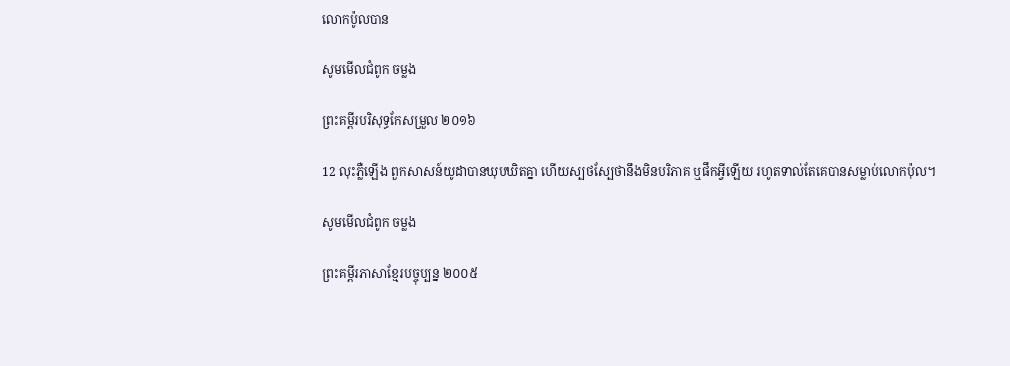លោកប៉ូលបាន

សូមមើលជំពូក ចម្លង

ព្រះគម្ពីរបរិសុទ្ធកែសម្រួល ២០១៦

12 លុះភ្លឺឡើង ពួកសាសន៍យូដាបានឃុបឃិតគ្នា ហើយស្បថស្បែថានឹងមិនបរិភាគ ឬផឹកអ្វីឡើយ រហូតទាល់តែគេបានសម្លាប់លោកប៉ុល។

សូមមើលជំពូក ចម្លង

ព្រះគម្ពីរភាសាខ្មែរបច្ចុប្បន្ន ២០០៥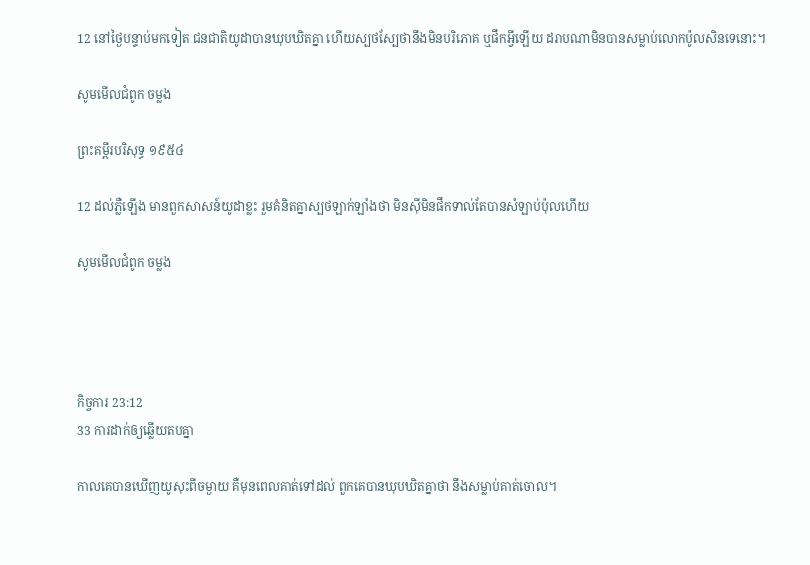12 នៅថ្ងៃបន្ទាប់មកទៀត ជន‌ជាតិយូដាបានឃុប‌ឃិតគ្នា ហើយស្បថ‌ស្បែថានឹងមិនបរិភោគ ឬផឹកអ្វីឡើយ ដរាបណាមិនបានសម្លាប់លោកប៉ូលសិនទេនោះ។

សូមមើលជំពូក ចម្លង

ព្រះគម្ពីរបរិសុទ្ធ ១៩៥៤

12 ដល់ភ្លឺឡើង មានពួកសាសន៍យូដាខ្លះ រួមគំនិតគ្នាស្បថឡាក់‌ឡាំងថា មិនស៊ីមិនផឹកទាល់តែបានសំឡាប់ប៉ុលហើយ

សូមមើលជំពូក ចម្លង




កិច្ចការ 23:12
33 ការដាក់ឲ្យឆ្លើយតបគ្នា

កាលគេបានឃើញយូសុះពីចម្ងាយ គឺមុនពេលគាត់ទៅដល់ ពួកគេបានឃុបឃិតគ្នាថា នឹងសម្លាប់គាត់ចោល។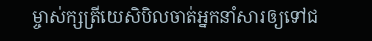ម្ចាស់ក្សត្រីយេសិ‌បិលចាត់អ្នកនាំសារឲ្យទៅជ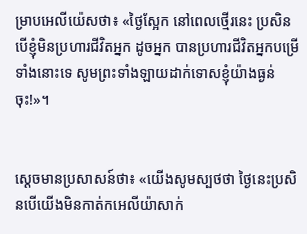ម្រាបអេលី‌យ៉េសថា៖ «ថ្ងៃស្អែក នៅពេលថ្មើរនេះ ប្រសិនបើខ្ញុំមិនប្រហារជីវិតអ្នក ដូចអ្នក បានប្រហារជីវិតអ្នកបម្រើទាំងនោះទេ សូមព្រះទាំង‌ឡាយដាក់ទោសខ្ញុំយ៉ាងធ្ងន់ចុះ!»។


ស្តេចមានប្រសាសន៍ថា៖ «យើងសូមស្បថថា ថ្ងៃនេះប្រសិនបើយើងមិនកាត់កអេលី‌យ៉ាសាក់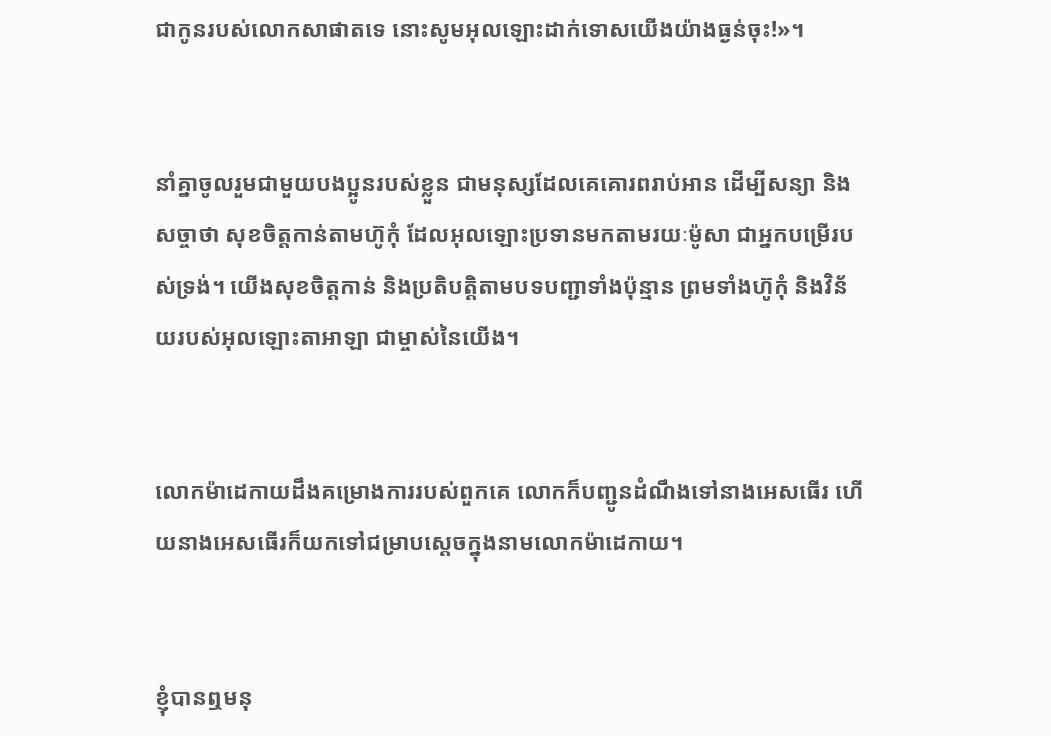ជាកូនរបស់លោកសាផាតទេ នោះសូមអុលឡោះដាក់ទោសយើងយ៉ាងធ្ងន់ចុះ!»។


នាំគ្នាចូលរួមជាមួយបងប្អូនរបស់ខ្លួន ជាមនុស្សដែលគេគោរពរាប់អាន ដើម្បីសន្យា និងសច្ចាថា សុខចិត្តកាន់តាមហ៊ូកុំ ដែលអុលឡោះប្រទានមកតាមរយៈម៉ូសា ជាអ្នកបម្រើរបស់ទ្រង់។ យើងសុខចិត្តកាន់ និងប្រតិបត្តិតាមបទបញ្ជាទាំងប៉ុន្មាន ព្រមទាំងហ៊ូកុំ និងវិន័យរបស់អុលឡោះ‌តាអាឡា ជាម្ចាស់នៃយើង។


លោកម៉ាដេ‌កាយដឹងគម្រោង‌ការរបស់ពួកគេ លោកក៏បញ្ជូនដំណឹងទៅនាងអេសធើរ ហើយនាងអេសធើរក៏យកទៅជម្រាបស្ដេចក្នុងនាមលោកម៉ាដេ‌កាយ។


ខ្ញុំបានឮមនុ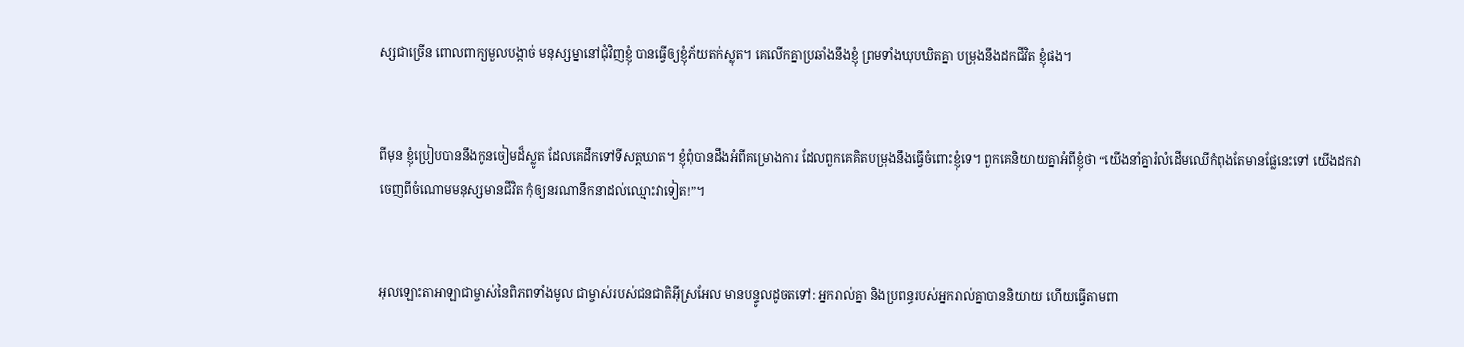ស្សជាច្រើន ពោលពាក្យមួលបង្កាច់ មនុស្ស‌ម្នានៅជុំ‌វិញខ្ញុំ បានធ្វើឲ្យខ្ញុំភ័យតក់‌ស្លុត។ គេលើកគ្នាប្រឆាំងនឹងខ្ញុំ ព្រមទាំងឃុប‌ឃិតគ្នា បម្រុងនឹងដកជីវិត ខ្ញុំផង។


ពីមុន ខ្ញុំប្រៀបបាននឹងកូនចៀមដ៏ស្លូត ដែលគេដឹកទៅទីសត្ត‌ឃាត។ ខ្ញុំពុំបានដឹងអំពីគម្រោង‌ការ ដែលពួកគេគិតបម្រុងនឹងធ្វើចំពោះខ្ញុំទេ។ ពួកគេនិយាយគ្នាអំពីខ្ញុំថា “យើងនាំគ្នារំលំដើមឈើកំពុងតែមានផ្លែនេះទៅ យើងដកវាចេញពីចំណោមមនុស្សមានជីវិត កុំឲ្យនរណានឹកនាដល់ឈ្មោះវាទៀត!”។


អុលឡោះ‌តាអាឡាជាម្ចាស់នៃពិភពទាំងមូល ជាម្ចាស់របស់ជន‌ជាតិអ៊ីស្រ‌អែល មានបន្ទូលដូចតទៅ: អ្នករាល់គ្នា និងប្រពន្ធរបស់អ្នករាល់គ្នាបាននិយាយ ហើយធ្វើតាមពា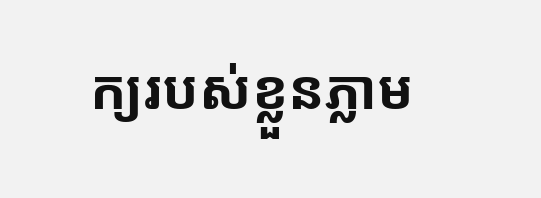ក្យរបស់ខ្លួនភ្លាម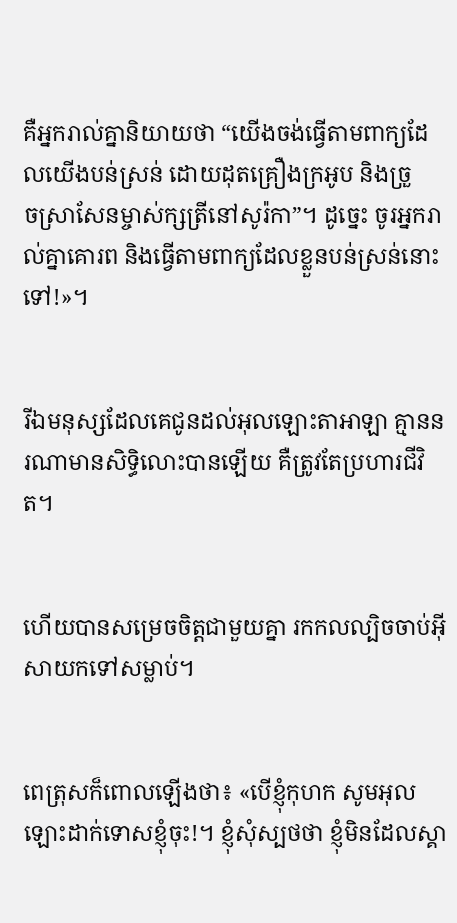គឺអ្នករាល់គ្នានិយាយថា “យើងចង់ធ្វើតាមពាក្យដែលយើងបន់‌ស្រន់ ដោយដុតគ្រឿងក្រអូប និងច្រួច‌ស្រាសែនម្ចាស់‌ក្សត្រីនៅសូរ៉កា”។ ដូច្នេះ ចូរអ្នករាល់គ្នាគោរព និងធ្វើតាមពាក្យដែលខ្លួនបន់‌ស្រន់នោះទៅ!»។


រីឯមនុស្សដែលគេជូនដល់អុលឡោះ‌តាអាឡា គ្មាននរណាមានសិទ្ធិលោះបានឡើយ គឺត្រូវតែប្រហារជីវិត។


ហើយបានសម្រេចចិត្ដជាមួយគ្នា រកកល‌ល្បិចចាប់អ៊ីសាយកទៅសម្លាប់។


ពេត្រុសក៏ពោលឡើងថា៖ «បើខ្ញុំកុហក សូមអុលឡោះដាក់ទោសខ្ញុំចុះ!។ ខ្ញុំសុំស្បថថា ខ្ញុំមិនដែលស្គា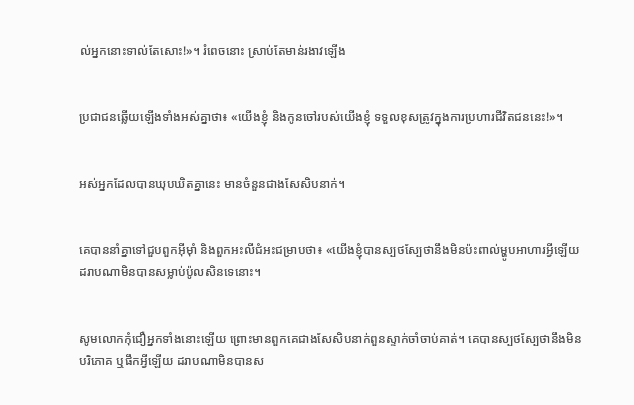ល់អ្នកនោះទាល់តែសោះ!»។ រំពេចនោះ ស្រាប់តែមាន់រងាវឡើង


ប្រជា‌ជនឆ្លើយឡើងទាំងអស់គ្នាថា៖ «យើងខ្ញុំ និងកូនចៅរបស់យើងខ្ញុំ ទទួលខុសត្រូវក្នុងការប្រហារជីវិតជននេះ!»។


អស់អ្នកដែលបានឃុប‌ឃិតគ្នានេះ មានចំនួនជាងសែ‌សិបនាក់។


គេបាននាំគ្នាទៅជួបពួកអ៊ីមុាំ និងពួកអះលី‌ជំអះជម្រាបថា៖ «យើងខ្ញុំបានស្បថ‌ស្បែថានឹងមិនប៉ះ‌ពាល់ម្ហូបអាហារអ្វីឡើយ ដរាបណាមិនបានសម្លាប់ប៉ូលសិនទេនោះ។


សូមលោកកុំជឿអ្នកទាំងនោះឡើយ ព្រោះមានពួកគេជាងសែ‌សិបនាក់ពួនស្ទាក់ចាំចាប់គាត់។ គេបានស្បថ‌ស្បែថានឹងមិនបរិភោគ ឬផឹកអ្វីឡើយ ដរាបណាមិនបានស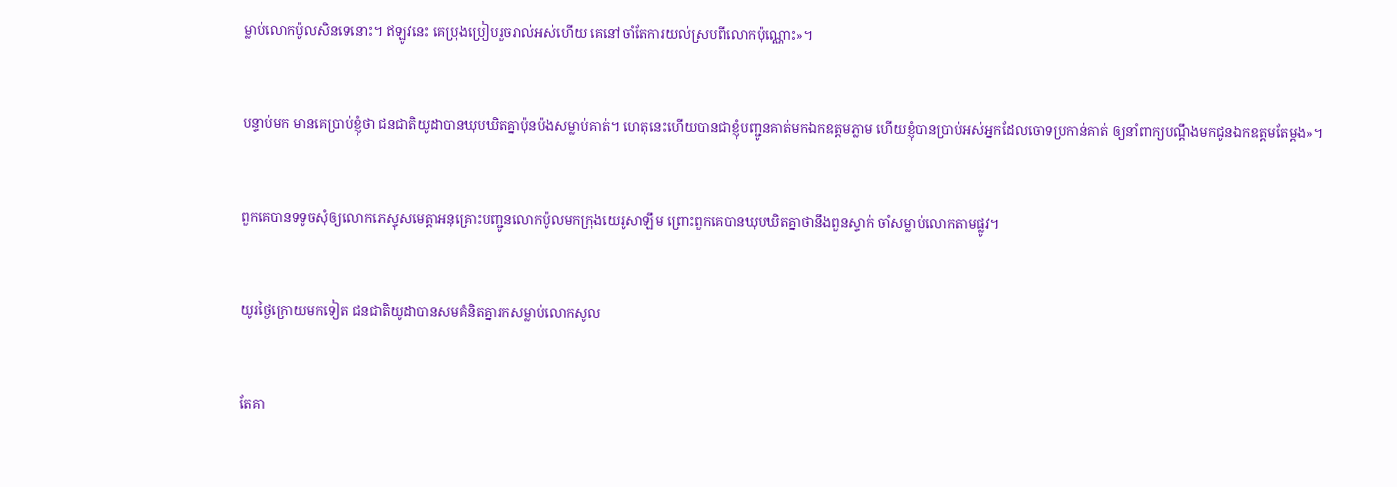ម្លាប់លោកប៉ូលសិនទេនោះ។ ឥឡូវនេះ គេប្រុងប្រៀបរួចរាល់អស់ហើយ គេនៅចាំតែការយល់ស្របពីលោកប៉ុណ្ណោះ»។


បន្ទាប់មក មានគេប្រាប់ខ្ញុំថា ជន‌ជាតិយូដាបានឃុប‌ឃិតគ្នាប៉ុន‌ប៉ងសម្លាប់គាត់។ ហេតុនេះហើយបានជាខ្ញុំបញ្ជូនគាត់មកឯក‌ឧត្ដមភ្លាម ហើយខ្ញុំបានប្រាប់អស់អ្នកដែលចោទប្រកាន់គាត់ ឲ្យនាំពាក្យបណ្ដឹងមកជូនឯក‌ឧត្ដមតែម្ដង»។


ពួកគេបានទទូចសុំឲ្យលោកភេស្ទុសមេត្ដាអនុ‌គ្រោះបញ្ជូនលោកប៉ូលមកក្រុងយេរូ‌សាឡឹម ព្រោះពួកគេបានឃុប‌ឃិតគ្នាថានឹងពួនស្ទាក់ ចាំសម្លាប់លោកតាមផ្លូវ។


យូរថ្ងៃក្រោយមកទៀត ជន‌ជាតិយូដាបានសមគំនិតគ្នារកសម្លាប់លោកសូល


តែគា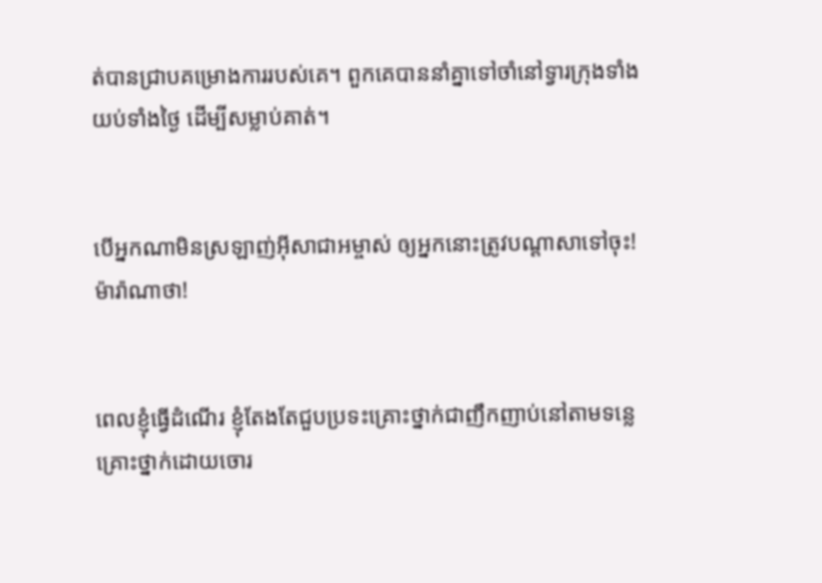ត់បានជ្រាបគម្រោង‌ការរបស់គេ។ ពួកគេបាននាំគ្នាទៅចាំនៅទ្វារក្រុងទាំងយប់ទាំងថ្ងៃ ដើម្បីសម្លាប់គាត់។


បើអ្នកណាមិនស្រឡាញ់អ៊ីសា‌ជាអម្ចាស់ ឲ្យអ្នកនោះត្រូវបណ្ដាសាទៅចុះ! ម៉ារ៉ាណាថា!


ពេលខ្ញុំធ្វើដំណើរ ខ្ញុំតែងតែជួបប្រទះគ្រោះថ្នាក់ជាញឹក‌ញាប់នៅតាមទន្លេ គ្រោះថ្នាក់ដោយចោរ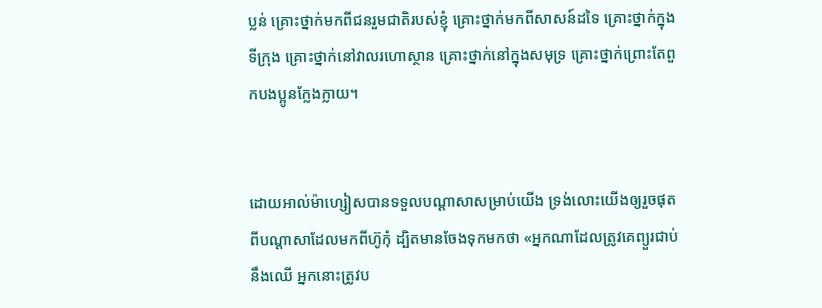ប្លន់ គ្រោះថ្នាក់មកពីជនរួមជាតិរបស់ខ្ញុំ គ្រោះថ្នាក់មកពីសាសន៍ដទៃ គ្រោះថ្នាក់ក្នុងទី‌ក្រុង គ្រោះថ្នាក់នៅវាលរហោ‌ស្ថាន គ្រោះថ្នាក់នៅក្នុងសមុទ្រ គ្រោះថ្នាក់ព្រោះតែពួកបងប្អូនក្លែង‌ក្លាយ។


ដោយអាល់ម៉ា‌ហ្សៀសបានទទួលបណ្ដា‌សាសម្រាប់យើង ទ្រង់លោះយើងឲ្យរួចផុតពីបណ្ដា‌សាដែលមកពីហ៊ូកុំ ដ្បិតមានចែងទុកមកថា «អ្នកណាដែលត្រូវគេព្យួរជាប់នឹងឈើ អ្នកនោះត្រូវប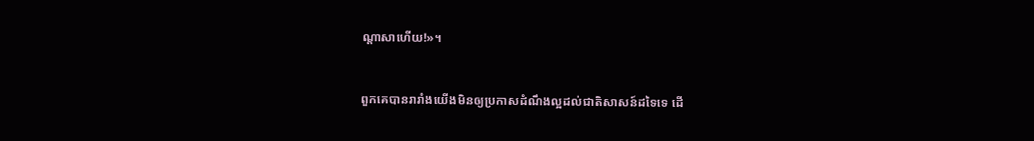ណ្ដា‌សាហើយ!»។


ពួកគេបានរា‌រាំងយើងមិនឲ្យប្រកាសដំណឹង‌ល្អដល់ជាតិសាសន៍ដទៃទេ ដើ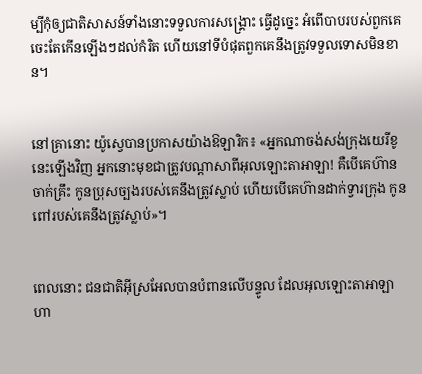ម្បីកុំឲ្យជាតិសាសន៍ទាំងនោះទទួលការសង្គ្រោះ ធ្វើដូច្នេះ អំពើបាបរបស់ពួកគេចេះតែកើនឡើងៗដល់កំរិត ហើយនៅទីបំផុតពួកគេនឹងត្រូវទទួលទោសមិនខាន។


នៅគ្រានោះ យ៉ូស្វេបានប្រកាសយ៉ាងឱឡារិក៖ «អ្នកណាចង់សង់ក្រុងយេរីខូនេះឡើងវិញ អ្នកនោះមុខជាត្រូវបណ្តាសាពីអុលឡោះ‌តាអាឡា! គឺបើគេហ៊ានចាក់គ្រឹះ កូនប្រុសច្បងរបស់គេនឹងត្រូវស្លាប់ ហើយបើគេហ៊ានដាក់ទ្វារក្រុង កូនពៅរបស់គេនឹងត្រូវស្លាប់»។


ពេលនោះ ជន‌ជាតិអ៊ីស្រ‌អែលបានបំពានលើបន្ទូល ដែលអុលឡោះ‌តាអាឡាហា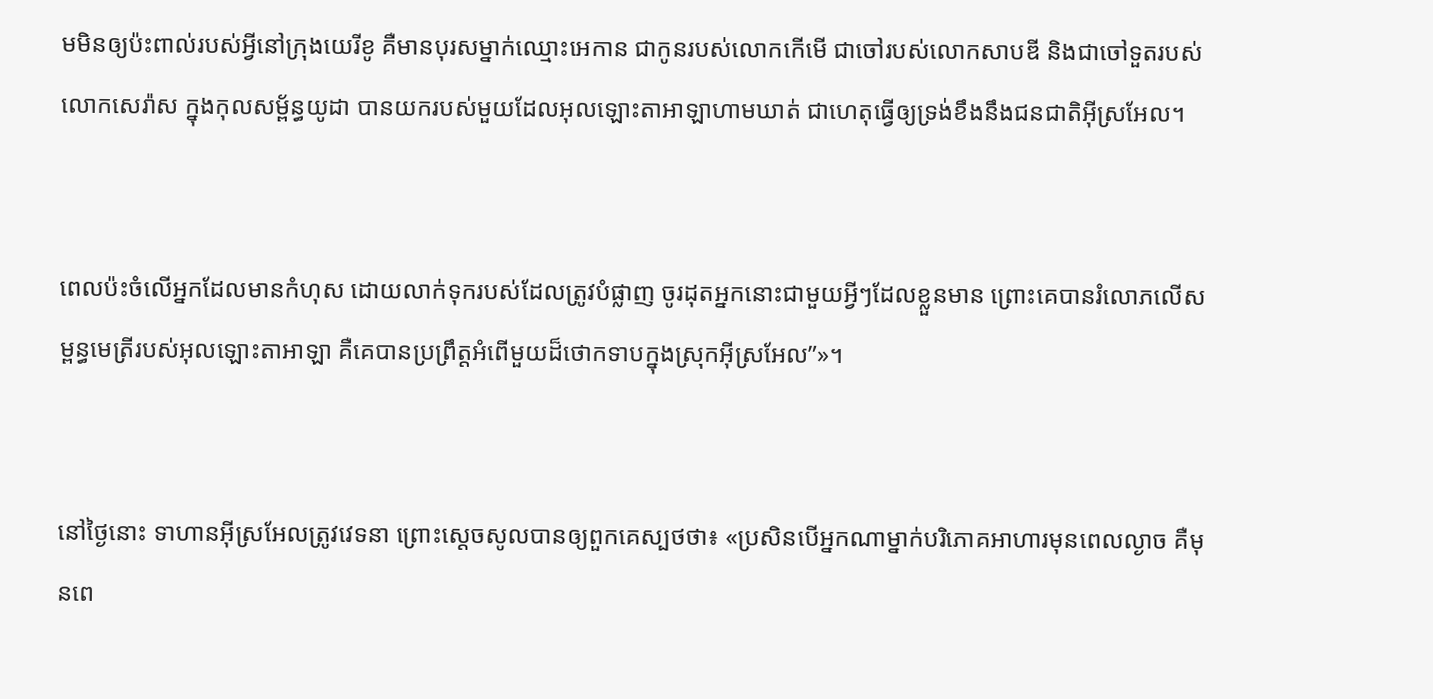មមិនឲ្យប៉ះពាល់របស់អ្វីនៅក្រុងយេរីខូ គឺមានបុរសម្នាក់ឈ្មោះអេកាន ជាកូនរបស់លោកកើមើ ជាចៅរបស់លោកសាបឌី និងជាចៅទួតរបស់លោកសេរ៉ាស ក្នុងកុល‌សម្ព័ន្ធយូដា បានយករបស់មួយដែលអុលឡោះ‌តាអាឡាហាមឃាត់ ជាហេតុធ្វើឲ្យទ្រង់ខឹងនឹងជន‌ជាតិអ៊ីស្រ‌អែល។


ពេលប៉ះចំលើអ្នកដែលមានកំហុស ដោយលាក់ទុករបស់ដែលត្រូវបំផ្លាញ ចូរដុតអ្នកនោះជាមួយអ្វីៗដែលខ្លួនមាន ព្រោះគេបានរំលោភលើសម្ពន្ធ‌មេត្រីរបស់អុលឡោះ‌តាអាឡា គឺគេបានប្រព្រឹត្តអំពើមួយដ៏ថោកទាបក្នុងស្រុកអ៊ីស្រ‌អែល”»។


នៅថ្ងៃនោះ ទាហានអ៊ីស្រ‌អែលត្រូវវេទនា ព្រោះស្តេចសូលបានឲ្យពួកគេស្បថថា៖ «ប្រសិនបើអ្នកណាម្នាក់បរិភោគអាហារមុនពេលល្ងាច គឺមុនពេ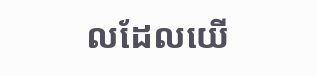លដែលយើ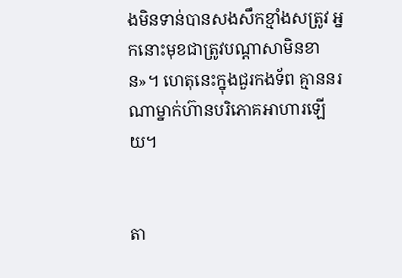ងមិនទាន់បានសងសឹកខ្មាំងសត្រូវ អ្នកនោះមុខជាត្រូវបណ្តា‌សាមិនខាន»។ ហេតុនេះក្នុងជួរកង‌ទ័ព គ្មាននរណាម្នាក់ហ៊ានបរិភោគអាហារឡើយ។


តា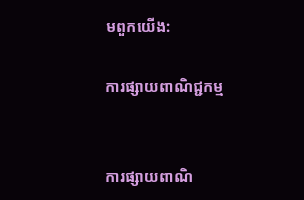មពួកយើង:

ការផ្សាយពាណិជ្ជកម្ម


ការផ្សាយពាណិ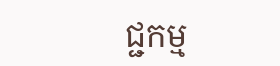ជ្ជកម្ម